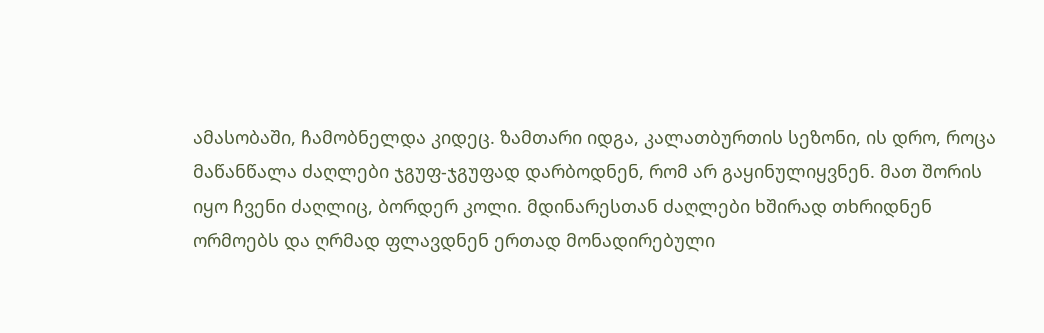ამასობაში, ჩამობნელდა კიდეც. ზამთარი იდგა, კალათბურთის სეზონი, ის დრო, როცა მაწანწალა ძაღლები ჯგუფ-ჯგუფად დარბოდნენ, რომ არ გაყინულიყვნენ. მათ შორის იყო ჩვენი ძაღლიც, ბორდერ კოლი. მდინარესთან ძაღლები ხშირად თხრიდნენ ორმოებს და ღრმად ფლავდნენ ერთად მონადირებული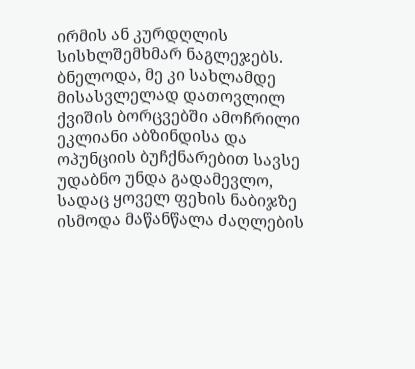ირმის ან კურდღლის სისხლშემხმარ ნაგლეჯებს. ბნელოდა, მე კი სახლამდე მისასვლელად დათოვლილ ქვიშის ბორცვებში ამოჩრილი ეკლიანი აბზინდისა და ოპუნციის ბუჩქნარებით სავსე უდაბნო უნდა გადამევლო, სადაც ყოველ ფეხის ნაბიჯზე ისმოდა მაწანწალა ძაღლების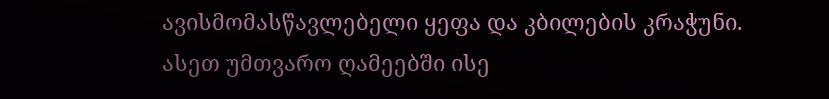ავისმომასწავლებელი ყეფა და კბილების კრაჭუნი. ასეთ უმთვარო ღამეებში ისე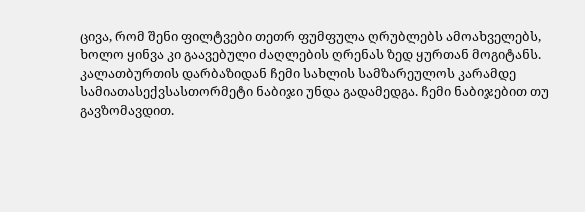ცივა, რომ შენი ფილტვები თეთრ ფუმფულა ღრუბლებს ამოახველებს, ხოლო ყინვა კი გაავებული ძაღლების ღრენას ზედ ყურთან მოგიტანს. კალათბურთის დარბაზიდან ჩემი სახლის სამზარეულოს კარამდე სამიათასექვსასთორმეტი ნაბიჯი უნდა გადამედგა. ჩემი ნაბიჯებით თუ გავზომავდით.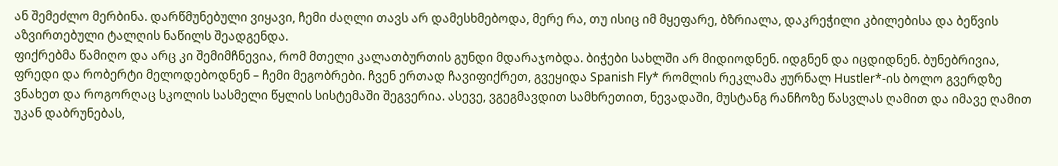ან შემეძლო მერბინა. დარწმუნებული ვიყავი, ჩემი ძაღლი თავს არ დამესხმებოდა, მერე რა, თუ ისიც იმ მყეფარე, ბზრიალა, დაკრეჭილი კბილებისა და ბეწვის აზვირთებული ტალღის ნაწილს შეადგენდა.
ფიქრებმა წამიღო და არც კი შემიმჩნევია, რომ მთელი კალათბურთის გუნდი მდარაჯობდა. ბიჭები სახლში არ მიდიოდნენ. იდგნენ და იცდიდნენ. ბუნებრივია, ფრედი და რობერტი მელოდებოდნენ – ჩემი მეგობრები. ჩვენ ერთად ჩავიფიქრეთ, გვეყიდა Spanish Fly* რომლის რეკლამა ჟურნალ Hustler*-ის ბოლო გვერდზე ვნახეთ და როგორღაც სკოლის სასმელი წყლის სისტემაში შეგვერია. ასევე, ვგეგმავდით სამხრეთით, ნევადაში, მუსტანგ რანჩოზე წასვლას ღამით და იმავე ღამით უკან დაბრუნებას,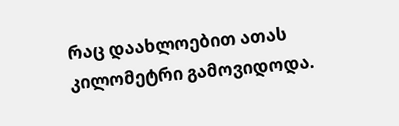რაც დაახლოებით ათას კილომეტრი გამოვიდოდა.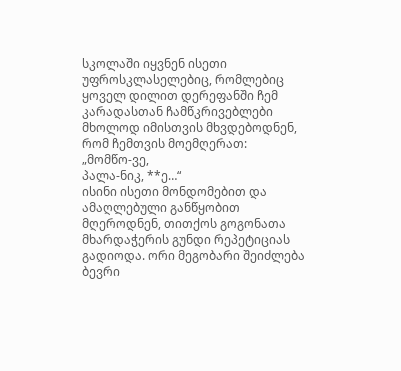სკოლაში იყვნენ ისეთი უფროსკლასელებიც, რომლებიც ყოველ დილით დერეფანში ჩემ კარადასთან ჩამწკრივებლები მხოლოდ იმისთვის მხვდებოდნენ, რომ ჩემთვის მოემღერათ:
„მომწო-ვე,
პალა-ნიკ, **ე…“
ისინი ისეთი მონდომებით და ამაღლებული განწყობით მღეროდნენ, თითქოს გოგონათა მხარდაჭერის გუნდი რეპეტიციას გადიოდა. ორი მეგობარი შეიძლება ბევრი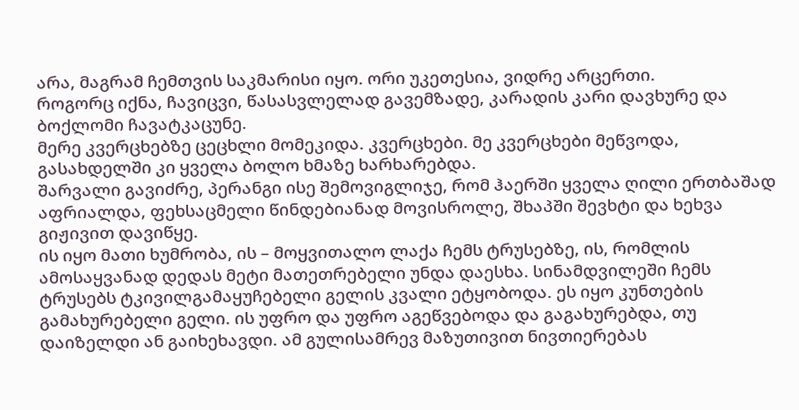არა, მაგრამ ჩემთვის საკმარისი იყო. ორი უკეთესია, ვიდრე არცერთი.
როგორც იქნა, ჩავიცვი, წასასვლელად გავემზადე, კარადის კარი დავხურე და ბოქლომი ჩავატკაცუნე.
მერე კვერცხებზე ცეცხლი მომეკიდა. კვერცხები. მე კვერცხები მეწვოდა, გასახდელში კი ყველა ბოლო ხმაზე ხარხარებდა.
შარვალი გავიძრე, პერანგი ისე შემოვიგლიჯე, რომ ჰაერში ყველა ღილი ერთბაშად აფრიალდა, ფეხსაცმელი წინდებიანად მოვისროლე, შხაპში შევხტი და ხეხვა გიჟივით დავიწყე.
ის იყო მათი ხუმრობა, ის – მოყვითალო ლაქა ჩემს ტრუსებზე, ის, რომლის ამოსაყვანად დედას მეტი მათეთრებელი უნდა დაესხა. სინამდვილეში ჩემს ტრუსებს ტკივილგამაყუჩებელი გელის კვალი ეტყობოდა. ეს იყო კუნთების გამახურებელი გელი. ის უფრო და უფრო აგეწვებოდა და გაგახურებდა, თუ დაიზელდი ან გაიხეხავდი. ამ გულისამრევ მაზუთივით ნივთიერებას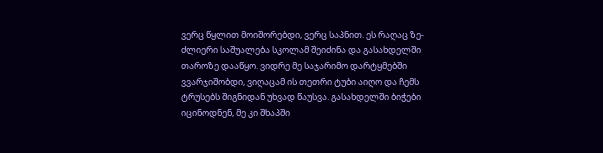ვერც წყლით მოიშორებდი, ვერც საპნით. ეს რაღაც ზე-ძლიერი საშუალება სკოლამ შეიძინა და გასახდელში თაროზე დააწყო. ვიდრე მე საჯარიმო დარტყმებში ვვარჯიშობდი, ვიღაცამ ის თეთრი ტუბი აიღო და ჩემს ტრუსებს შიგნიდან უხვად წაუსვა. გასახდელში ბიჭები იცინოდნენ, მე კი შხაპში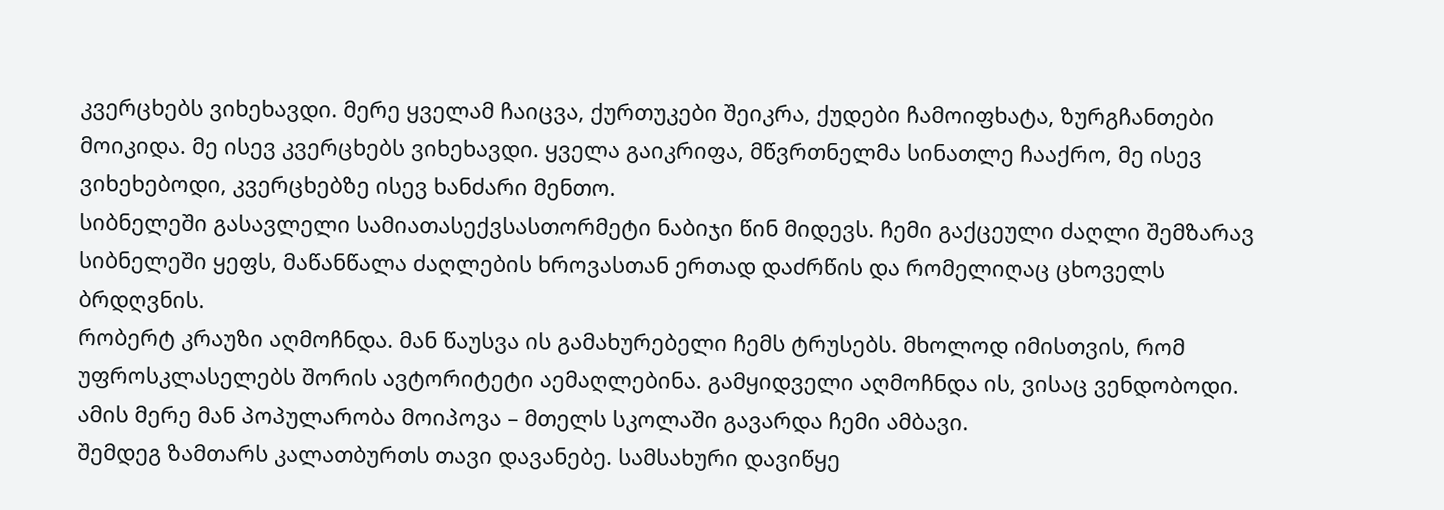კვერცხებს ვიხეხავდი. მერე ყველამ ჩაიცვა, ქურთუკები შეიკრა, ქუდები ჩამოიფხატა, ზურგჩანთები მოიკიდა. მე ისევ კვერცხებს ვიხეხავდი. ყველა გაიკრიფა, მწვრთნელმა სინათლე ჩააქრო, მე ისევ ვიხეხებოდი, კვერცხებზე ისევ ხანძარი მენთო.
სიბნელეში გასავლელი სამიათასექვსასთორმეტი ნაბიჯი წინ მიდევს. ჩემი გაქცეული ძაღლი შემზარავ სიბნელეში ყეფს, მაწანწალა ძაღლების ხროვასთან ერთად დაძრწის და რომელიღაც ცხოველს ბრდღვნის.
რობერტ კრაუზი აღმოჩნდა. მან წაუსვა ის გამახურებელი ჩემს ტრუსებს. მხოლოდ იმისთვის, რომ უფროსკლასელებს შორის ავტორიტეტი აემაღლებინა. გამყიდველი აღმოჩნდა ის, ვისაც ვენდობოდი. ამის მერე მან პოპულარობა მოიპოვა – მთელს სკოლაში გავარდა ჩემი ამბავი.
შემდეგ ზამთარს კალათბურთს თავი დავანებე. სამსახური დავიწყე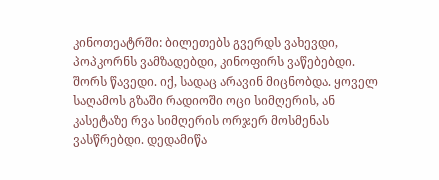კინოთეატრში: ბილეთებს გვერდს ვახევდი, პოპკორნს ვამზადებდი, კინოფირს ვაწებებდი. შორს წავედი. იქ, სადაც არავინ მიცნობდა. ყოველ საღამოს გზაში რადიოში ოცი სიმღერის, ან კასეტაზე რვა სიმღერის ორჯერ მოსმენას ვასწრებდი. დედამიწა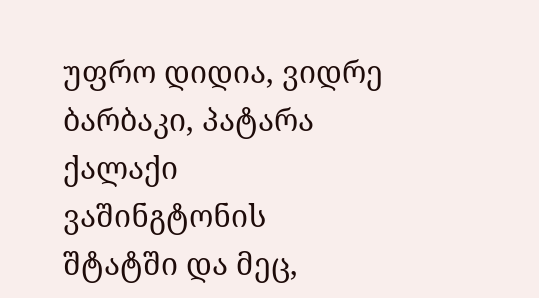უფრო დიდია, ვიდრე ბარბაკი, პატარა ქალაქი ვაშინგტონის შტატში და მეც,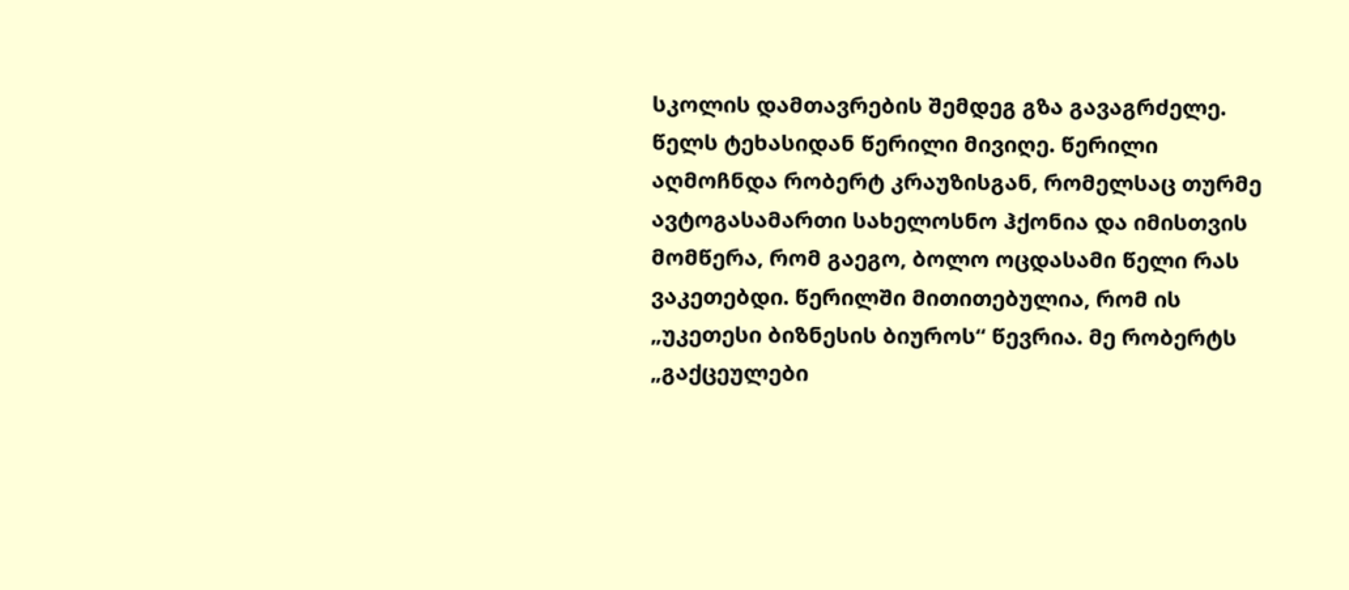სკოლის დამთავრების შემდეგ გზა გავაგრძელე.
წელს ტეხასიდან წერილი მივიღე. წერილი აღმოჩნდა რობერტ კრაუზისგან, რომელსაც თურმე ავტოგასამართი სახელოსნო ჰქონია და იმისთვის მომწერა, რომ გაეგო, ბოლო ოცდასამი წელი რას ვაკეთებდი. წერილში მითითებულია, რომ ის „უკეთესი ბიზნესის ბიუროს“ წევრია. მე რობერტს „გაქცეულები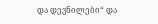და დევნილები“ და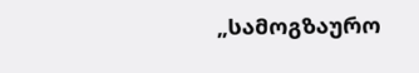„სამოგზაურო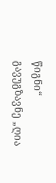წიგნი“ გავუგზავნე „ღია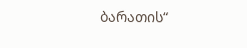ბარათის“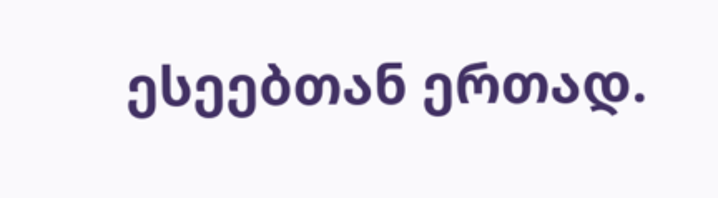ესეებთან ერთად.